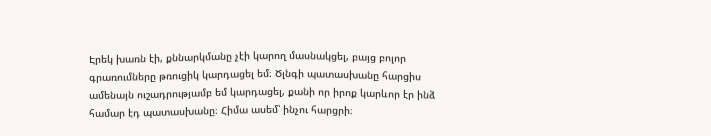Էրեկ խառն էի, քննարկմանը չէի կարող մասնակցել, բայց բոլոր գրառումները թռուցիկ կարդացել եմ։ Ծլնգի պատասխանը հարցիս ամենայն ուշադրությամբ եմ կարդացել, քանի որ իրոք կարևոր էր ինձ համար էդ պատասխանը։ Հիմա ասեմ՝ ինչու հարցրի։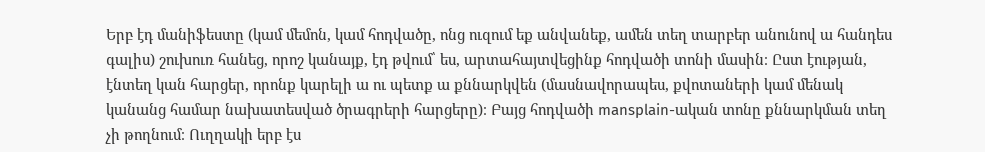Երբ էդ մանիֆեստը (կամ մեմոն, կամ հոդվածը, ոնց ուզում եք անվանեք, ամեն տեղ տարբեր անունով ա հանդես գալիս) շուխուռ հանեց, որոշ կանայք, էդ թվում՝ ես, արտահայտվեցինք հոդվածի տոնի մասին։ Ըստ էության, էնտեղ կան հարցեր, որոնք կարելի ա ու պետք ա քննարկվեն (մասնավորապես, քվոտաների կամ մենակ կանանց համար նախատեսված ծրագրերի հարցերը)։ Բայց հոդվածի mansplain-ական տոնը քննարկման տեղ չի թողնում։ Ուղղակի երբ էս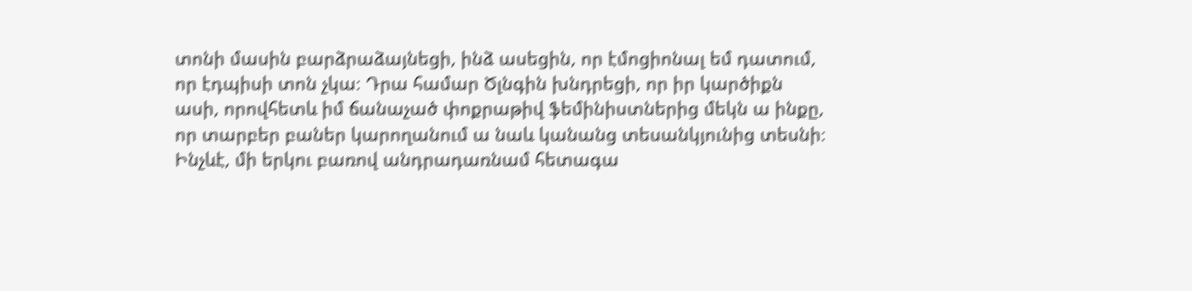տոնի մասին բարձրաձայնեցի, ինձ ասեցին, որ էմոցիոնալ եմ դատում, որ էդպիսի տոն չկա։ Դրա համար Ծլնգին խնդրեցի, որ իր կարծիքն ասի, որովհետև իմ ճանաչած փոքրաթիվ ֆեմինիստներից մեկն ա ինքը, որ տարբեր բաներ կարողանում ա նաև կանանց տեսանկյունից տեսնի։
Ինչևէ, մի երկու բառով անդրադառնամ հետագա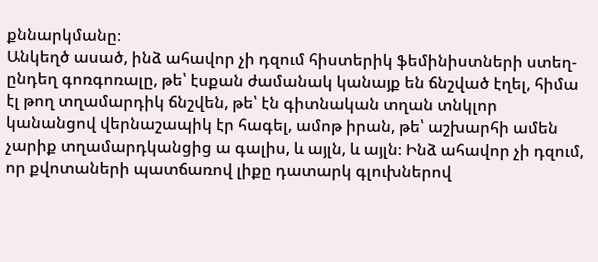քննարկմանը։
Անկեղծ ասած, ինձ ահավոր չի դզում հիստերիկ ֆեմինիստների ստեղ-ընդեղ գոռգոռալը, թե՝ էսքան ժամանակ կանայք են ճնշված էղել, հիմա էլ թող տղամարդիկ ճնշվեն, թե՝ էն գիտնական տղան տնկլոր կանանցով վերնաշապիկ էր հագել, ամոթ իրան, թե՝ աշխարհի ամեն չարիք տղամարդկանցից ա գալիս, և այլն, և այլն։ Ինձ ահավոր չի դզում, որ քվոտաների պատճառով լիքը դատարկ գլուխներով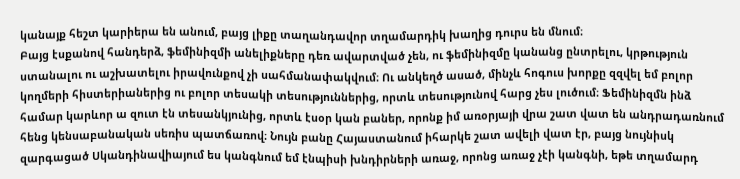կանայք հեշտ կարիերա են անում, բայց լիքը տաղանդավոր տղամարդիկ խաղից դուրս են մնում։
Բայց էսքանով հանդերձ, ֆեմինիզմի անելիքները դեռ ավարտված չեն, ու ֆեմինիզմը կանանց ընտրելու, կրթություն ստանալու ու աշխատելու իրավունքով չի սահմանափակվում։ Ու անկեղծ ասած, մինչև հոգուս խորքը զզվել եմ բոլոր կողմերի հիստերիաներից ու բոլոր տեսակի տեսություններից, որտև տեսությունով հարց չես լուծում։ Ֆեմինիզմն ինձ համար կարևոր ա զուտ էն տեսանկյունից, որտև էսօր կան բաներ, որոնք իմ առօրյայի վրա շատ վատ են անդրադառնում հենց կենսաբանական սեռիս պատճառով։ Նույն բանը Հայաստանում իհարկե շատ ավելի վատ էր, բայց նույնիսկ զարգացած Սկանդինավիայում ես կանգնում եմ էնպիսի խնդիրների առաջ, որոնց առաջ չէի կանգնի, եթե տղամարդ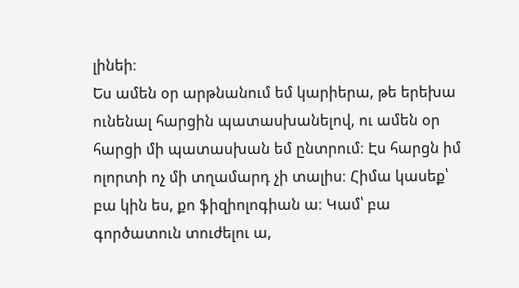լինեի։
Ես ամեն օր արթնանում եմ կարիերա, թե երեխա ունենալ հարցին պատասխանելով, ու ամեն օր հարցի մի պատասխան եմ ընտրում։ Էս հարցն իմ ոլորտի ոչ մի տղամարդ չի տալիս։ Հիմա կասեք՝ բա կին ես, քո ֆիզիոլոգիան ա։ Կամ՝ բա գործատուն տուժելու ա,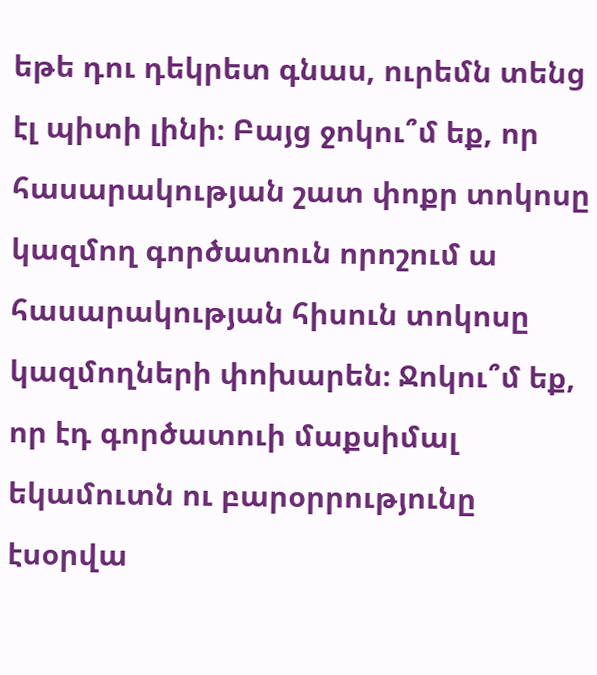եթե դու դեկրետ գնաս, ուրեմն տենց էլ պիտի լինի։ Բայց ջոկու՞մ եք, որ հասարակության շատ փոքր տոկոսը կազմող գործատուն որոշում ա հասարակության հիսուն տոկոսը կազմողների փոխարեն։ Ջոկու՞մ եք, որ էդ գործատուի մաքսիմալ եկամուտն ու բարօրրությունը էսօրվա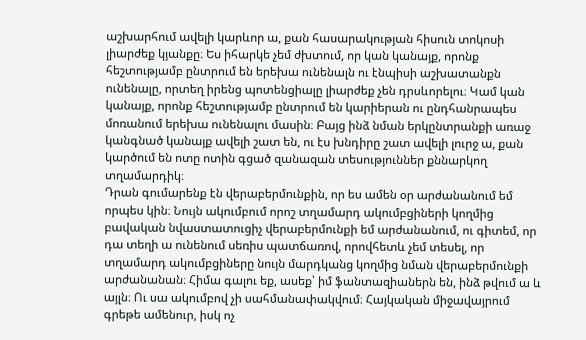աշխարհում ավելի կարևոր ա, քան հասարակության հիսուն տոկոսի լիարժեք կյանքը։ Ես իհարկե չեմ ժխտում, որ կան կանայք, որոնք հեշտությամբ ընտրում են երեխա ունենալն ու էնպիսի աշխատանքն ունենալը, որտեղ իրենց պոտենցիալը լիարժեք չեն դրսևորելու։ Կամ կան կանայք, որոնք հեշտությամբ ընտրում են կարիերան ու ընդհանրապես մոռանում երեխա ունենալու մասին։ Բայց ինձ նման երկընտրանքի առաջ կանգնած կանայք ավելի շատ են, ու էս խնդիրը շատ ավելի լուրջ ա, քան կարծում են ոտը ոտին գցած զանազան տեսություններ քննարկող տղամարդիկ։
Դրան գումարենք էն վերաբերմունքին, որ ես ամեն օր արժանանում եմ որպես կին։ Նույն ակումբում որոշ տղամարդ ակումբցիների կողմից բավական նվաստատուցիչ վերաբերմունքի եմ արժանանում, ու գիտեմ, որ դա տեղի ա ունենում սեռիս պատճառով, որովհետև չեմ տեսել, որ տղամարդ ակումբցիները նույն մարդկանց կողմից նման վերաբերմունքի արժանանան։ Հիմա գալու եք, ասեք՝ իմ ֆանտազիաներն են, ինձ թվում ա և այլն։ Ու սա ակումբով չի սահմանափակվում։ Հայկական միջավայրում գրեթե ամենուր, իսկ ոչ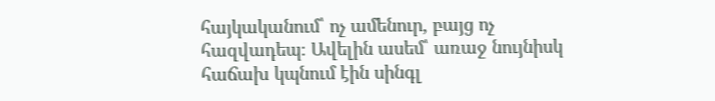հայկականում՝ ոչ ամենուր, բայց ոչ հազվադեպ։ Ավելին ասեմ՝ առաջ նույնիսկ հաճախ կպնում էին սինգլ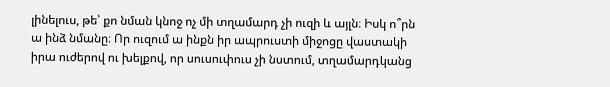լինելուս, թե՝ քո նման կնոջ ոչ մի տղամարդ չի ուզի և այլն։ Իսկ ո՞րն ա ինձ նմանը։ Որ ուզում ա ինքն իր ապրուստի միջոցը վաստակի իրա ուժերով ու խելքով, որ սուսուփուս չի նստում, տղամարդկանց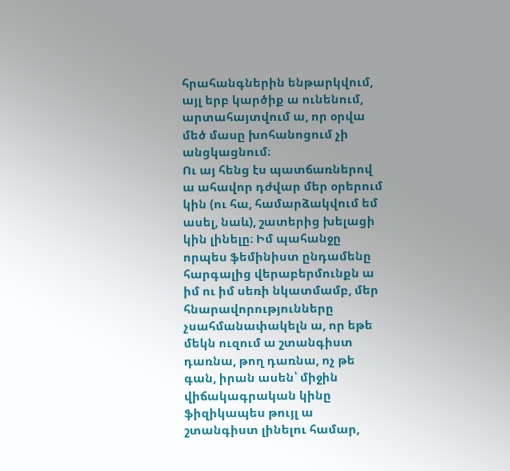հրահանգներին ենթարկվում, այլ երբ կարծիք ա ունենում, արտահայտվում ա, որ օրվա մեծ մասը խոհանոցում չի անցկացնում։
Ու այ հենց էս պատճառներով ա ահավոր դժվար մեր օրերում կին (ու հա, համարձակվում եմ ասել, նաև), շատերից խելացի կին լինելը։ Իմ պահանջը որպես ֆեմինիստ ընդամենը հարգալից վերաբերմունքն ա իմ ու իմ սեռի նկատմամբ, մեր հնարավորությունները չսահմանափակելն ա, որ եթե մեկն ուզում ա շտանգիստ դառնա, թող դառնա, ոչ թե գան, իրան ասեն՝ միջին վիճակագրական կինը ֆիզիկապես թույլ ա շտանգիստ լինելու համար,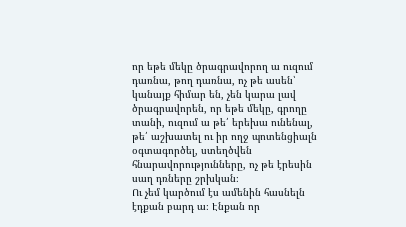որ եթե մեկը ծրագրավորող ա ուզում դառնա, թող դառնա, ոչ թե ասեն՝ կանայք հիմար են, չեն կարա լավ ծրագրավորեն, որ եթե մեկը, գրողը տանի, ուզում ա թե՛ երեխա ունենալ, թե՛ աշխատել ու իր ողջ պոտենցիալն օգտագործել, ստեղծվեն հնարավորությունները, ոչ թե էրեսին սաղ դռները շրխկան։
Ու չեմ կարծում էս ամենին հասնելն էդքան բարդ ա։ Էնքան որ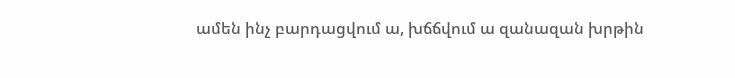ամեն ինչ բարդացվում ա, խճճվում ա զանազան խրթին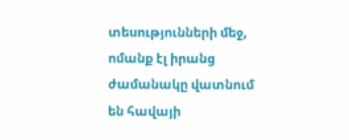տեսությունների մեջ, ոմանք էլ իրանց ժամանակը վատնում են հավայի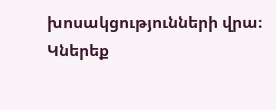խոսակցությունների վրա։
Կներեք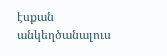էսքան անկեղծանալուս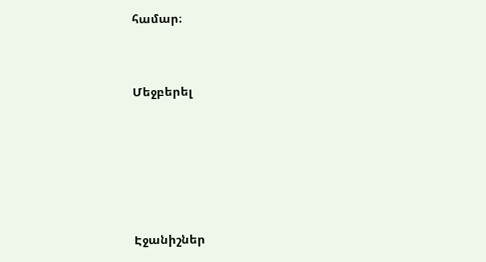համար։


Մեջբերել





Էջանիշներ